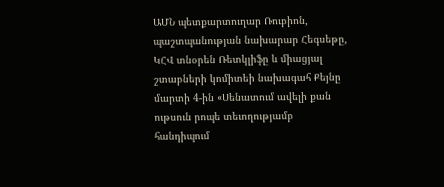ԱՄՆ պետքարտուղար Ռուբիոն, պաշտպանության նախարար Հեգսեթը, ԿՀՎ տնօրեն Ռետկլիֆը և միացյալ շտաբների կոմիտեի նախագահ Քեյնը մարտի 4-ին «Սենատում ավելի քան ութսուն րոպե տեւողությամբ հանդիպում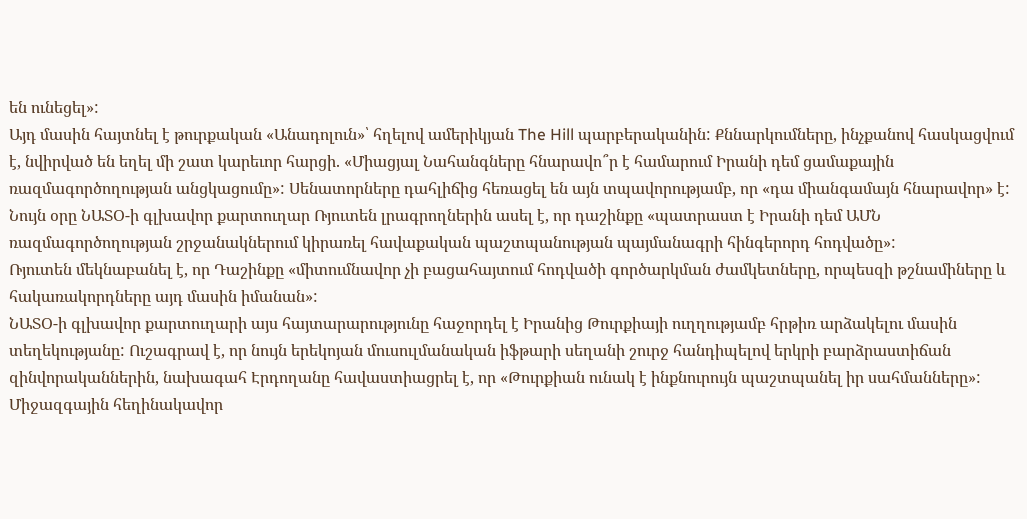են ունեցել»:
Այդ մասին հայտնել է թուրքական «Անադոլուն»՝ հղելով ամերիկյան The Hill պարբերականին: Քննարկումները, ինչքանով հասկացվում է, նվիրված են եղել մի շատ կարեւոր հարցի. «Միացյալ Նահանգները հնարավո՞ր է համարում Իրանի դեմ ցամաքային ռազմագործողության անցկացումը»: Սենատորները դահլիճից հեռացել են այն տպավորությամբ, որ «դա միանգամայն հնարավոր» է:
Նույն օրը ՆԱՏՕ-ի գլխավոր քարտուղար Ռյուտեն լրագրողներին ասել է, որ դաշինքը «պատրաստ է Իրանի դեմ ԱՄՆ ռազմագործողության շրջանակներում կիրառել հավաքական պաշտպանության պայմանագրի հինգերորդ հոդվածը»:
Ռյուտեն մեկնաբանել է, որ Դաշինքը «միտումնավոր չի բացահայտում հոդվածի գործարկման ժամկետները, որպեսզի թշնամիները և հակառակորդները այդ մասին իմանան»:
ՆԱՏՕ-ի գլխավոր քարտուղարի այս հայտարարությունը հաջորդել է Իրանից Թուրքիայի ուղղությամբ հրթիռ արձակելու մասին տեղեկությանը: Ուշագրավ է, որ նույն երեկոյան մուսուլմանական իֆթարի սեղանի շուրջ հանդիպելով երկրի բարձրաստիճան զինվորականներին, նախագահ Էրդողանը հավաստիացրել է, որ «Թուրքիան ունակ է ինքնուրույն պաշտպանել իր սահմանները»:
Միջազգային հեղինակավոր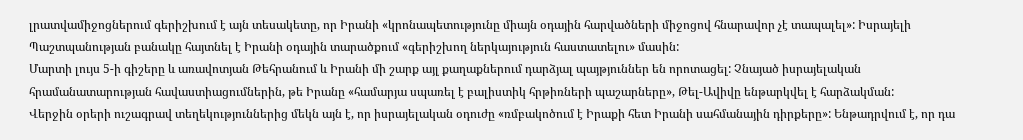լրատվամիջոցներում գերիշխում է այն տեսակետը, որ Իրանի «կրոնապետությունը միայն օդային հարվածների միջոցով հնարավոր չէ տապալել»: Իսրայելի Պաշտպանության բանակը հայտնել է Իրանի օդային տարածքում «գերիշխող ներկայություն հաստատելու» մասին:
Մարտի լույս 5-ի գիշերը և առավոտյան Թեհրանում և Իրանի մի շարք այլ քաղաքներում դարձյալ պայթյուններ են որոտացել: Չնայած իսրայելական հրամանատարության հավաստիացումներին, թե Իրանը «համարյա սպառել է բալիստիկ հրթիռների պաշարները», Թել-Ավիվը ենթարկվել է հարձակման:
Վերջին օրերի ուշագրավ տեղեկություններից մեկն այն է, որ իսրայելական օդուժը «ռմբակոծում է Իրաքի հետ Իրանի սահմանային դիրքերը»: Ենթադրվում է, որ դա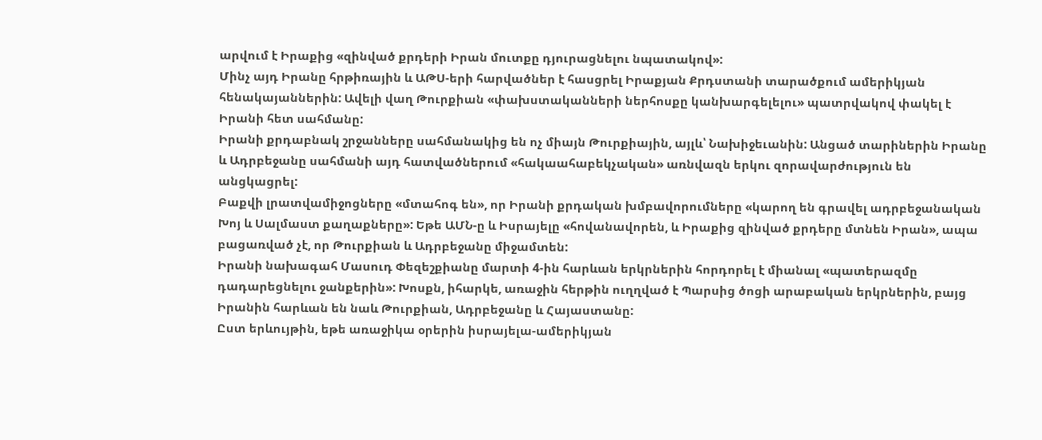արվում է Իրաքից «զինված քրդերի Իրան մուտքը դյուրացնելու նպատակով»:
Մինչ այդ Իրանը հրթիռային և ԱԹՍ-երի հարվածներ է հասցրել Իրաքյան Քրդստանի տարածքում ամերիկյան հենակայաններին: Ավելի վաղ Թուրքիան «փախստականների ներհոսքը կանխարգելելու» պատրվակով փակել է Իրանի հետ սահմանը:
Իրանի քրդաբնակ շրջանները սահմանակից են ոչ միայն Թուրքիային, այլև՝ Նախիջեւանին: Անցած տարիներին Իրանը և Ադրբեջանը սահմանի այդ հատվածներում «հակաահաբեկչական» առնվազն երկու զորավարժություն են անցկացրել:
Բաքվի լրատվամիջոցները «մտահոգ են», որ Իրանի քրդական խմբավորումները «կարող են գրավել ադրբեջանական Խոյ և Սալմաստ քաղաքները»: Եթե ԱՄՆ-ը և Իսրայելը «հովանավորեն, և Իրաքից զինված քրդերը մտնեն Իրան», ապա բացառված չէ, որ Թուրքիան և Ադրբեջանը միջամտեն:
Իրանի նախագահ Մասուդ Փեզեշքիանը մարտի 4-ին հարևան երկրներին հորդորել է միանալ «պատերազմը դադարեցնելու ջանքերին»: Խոսքն, իհարկե, առաջին հերթին ուղղված է Պարսից ծոցի արաբական երկրներին, բայց Իրանին հարևան են նաև Թուրքիան, Ադրբեջանը և Հայաստանը:
Ըստ երևույթին, եթե առաջիկա օրերին իսրայելա-ամերիկյան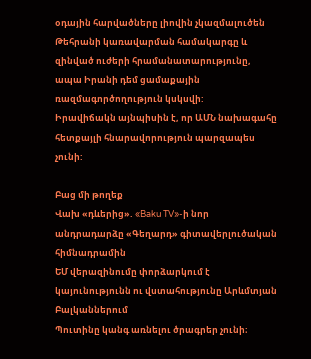օդային հարվածները լիովին չկազմալուծեն Թեհրանի կառավարման համակարգը և զինված ուժերի հրամանատարությունը, ապա Իրանի դեմ ցամաքային ռազմագործողություն կսկսվի:
Իրավիճակն այնպիսին է, որ ԱՄՆ նախագահը հետքայլի հնարավորություն պարզապես չունի:

Բաց մի թողեք
Վախ «դևերից». «Baku TV»-ի նոր անդրադարձը «Գեղարդ» գիտավերլուծական հիմնադրամին
ԵՄ վերազինումը փորձարկում է կայունությունն ու վստահությունը Արևմտյան Բալկաններում
Պուտինը կանգ առնելու ծրագրեր չունի։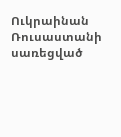Ուկրաինան Ռուսաստանի սառեցված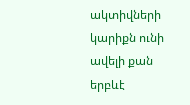ակտիվների կարիքն ունի ավելի քան երբևէ